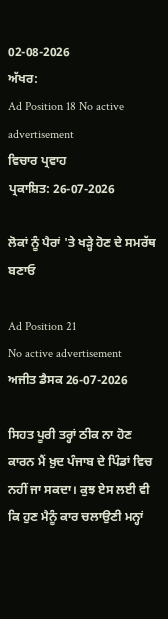02-08-2026
ਅੱਖਰ:
Ad Position 18 No active advertisement
ਵਿਚਾਰ ਪ੍ਰਵਾਹ
ਪ੍ਰਕਾਸ਼ਿਤ: 26-07-2026

ਲੋਕਾਂ ਨੂੰ ਪੈਰਾਂ 'ਤੇ ਖੜ੍ਹੇ ਹੋਣ ਦੇ ਸਮਰੱਥ ਬਣਾਓ

Ad Position 21
No active advertisement
ਅਜੀਤ ਡੈਸਕ 26-07-2026

ਸਿਹਤ ਪੂਰੀ ਤਰ੍ਹਾਂ ਠੀਕ ਨਾ ਹੋਣ ਕਾਰਨ ਮੈਂ ਖ਼ੁਦ ਪੰਜਾਬ ਦੇ ਪਿੰਡਾਂ ਵਿਚ ਨਹੀਂ ਜਾ ਸਕਦਾ। ਕੁਝ ਏਸ ਲਈ ਵੀ ਕਿ ਹੁਣ ਮੈਨੂੰ ਕਾਰ ਚਲਾਉਣੀ ਮਨ੍ਹਾਂ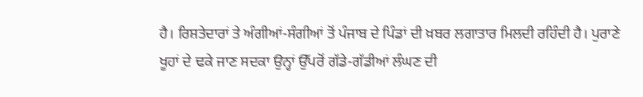ਹੈ। ਰਿਸ਼ਤੇਦਾਰਾਂ ਤੇ ਅੰਗੀਆਂ-ਸੰਗੀਆਂ ਤੋਂ ਪੰਜਾਬ ਦੇ ਪਿੰਡਾਂ ਦੀ ਖ਼ਬਰ ਲਗਾਤਾਰ ਮਿਲਦੀ ਰਹਿੰਦੀ ਹੈ। ਪੁਰਾਣੇ ਖੂਹਾਂ ਦੇ ਢਕੇ ਜਾਣ ਸਦਕਾ ਉਨ੍ਹਾਂ ਉੱਪਰੋਂ ਗੱਡੇ-ਗੱਡੀਆਂ ਲੰਘਣ ਦੀ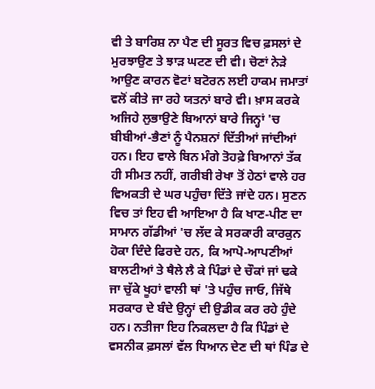ਵੀ ਤੇ ਬਾਰਿਸ਼ ਨਾ ਪੈਣ ਦੀ ਸੂਰਤ ਵਿਚ ਫ਼ਸਲਾਂ ਦੇ ਮੁਰਝਾਉਣ ਤੇ ਝਾੜ ਘਟਣ ਦੀ ਵੀ। ਚੋਣਾਂ ਨੇੜੇ ਆਉਣ ਕਾਰਨ ਵੋਟਾਂ ਬਟੋਰਨ ਲਈ ਹਾਕਮ ਜਮਾਤਾਂ ਵਲੋਂ ਕੀਤੇ ਜਾ ਰਹੇ ਯਤਨਾਂ ਬਾਰੇ ਵੀ। ਖ਼ਾਸ ਕਰਕੇ ਅਜਿਹੇ ਲੁਭਾਉਣੇ ਬਿਆਨਾਂ ਬਾਰੇ ਜਿਨ੍ਹਾਂ 'ਚ ਬੀਬੀਆਂ-ਭੈਣਾਂ ਨੂੰ ਪੈਨਸ਼ਨਾਂ ਦਿੱਤੀਆਂ ਜਾਂਦੀਆਂ ਹਨ। ਇਹ ਵਾਲੇ ਬਿਨ ਮੰਗੇ ਤੋਹਫ਼ੇ ਬਿਆਨਾਂ ਤੱਕ ਹੀ ਸੀਮਤ ਨਹੀਂ, ਗਰੀਬੀ ਰੇਖਾ ਤੋਂ ਹੇਠਾਂ ਵਾਲੇ ਹਰ ਵਿਅਕਤੀ ਦੇ ਘਰ ਪਹੁੰਚਾ ਦਿੱਤੇ ਜਾਂਦੇ ਹਨ। ਸੁਣਨ ਵਿਚ ਤਾਂ ਇਹ ਵੀ ਆਇਆ ਹੈ ਕਿ ਖਾਣ-ਪੀਣ ਦਾ ਸਾਮਾਨ ਗੱਡੀਆਂ 'ਚ ਲੱਦ ਕੇ ਸਰਕਾਰੀ ਕਾਰਕੁਨ ਹੋਕਾ ਦਿੰਦੇ ਫਿਰਦੇ ਹਨ, ਕਿ ਆਪੋ-ਆਪਣੀਆਂ ਬਾਲਟੀਆਂ ਤੇ ਥੈਲੇ ਲੈ ਕੇ ਪਿੰਡਾਂ ਦੇ ਚੌਕਾਂ ਜਾਂ ਢਕੇ ਜਾ ਚੁੱਕੇ ਖੂਹਾਂ ਵਾਲੀ ਥਾਂ 'ਤੇ ਪਹੁੰਚ ਜਾਓ, ਜਿੱਥੇ ਸਰਕਾਰ ਦੇ ਬੰਦੇ ਉਨ੍ਹਾਂ ਦੀ ਉਡੀਕ ਕਰ ਰਹੇ ਹੁੰਦੇ ਹਨ। ਨਤੀਜਾ ਇਹ ਨਿਕਲਦਾ ਹੈ ਕਿ ਪਿੰਡਾਂ ਦੇ ਵਸਨੀਕ ਫ਼ਸਲਾਂ ਵੱਲ ਧਿਆਨ ਦੇਣ ਦੀ ਥਾਂ ਪਿੰਡ ਦੇ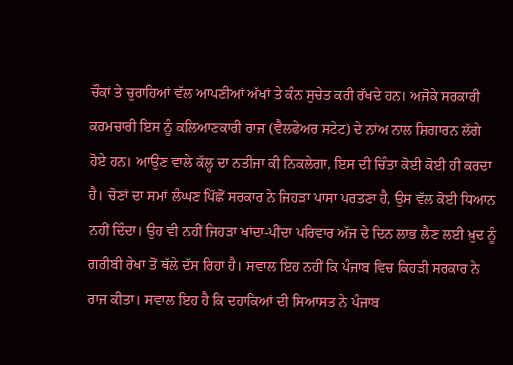ਚੌਕਾਂ ਤੇ ਚੁਰਾਹਿਆਂ ਵੱਲ ਆਪਣੀਆਂ ਅੱਖਾਂ ਤੇ ਕੰਨ ਸੁਚੇਤ ਕਰੀ ਰੱਖਦੇ ਹਨ। ਅਜੋਕੇ ਸਰਕਾਰੀ ਕਰਮਚਾਰੀ ਇਸ ਨੂੰ ਕਲਿਆਣਕਾਰੀ ਰਾਜ (ਵੈਲਫੇਅਰ ਸਟੇਟ) ਦੇ ਨਾਂਅ ਨਾਲ ਸ਼ਿਗਾਰਨ ਲੱਗੇ ਹੋਏ ਹਨ। ਆਉਣ ਵਾਲੇ ਕੱਲ੍ਹ ਦਾ ਨਤੀਜਾ ਕੀ ਨਿਕਲੇਗਾ, ਇਸ ਦੀ ਚਿੰਤਾ ਕੋਈ ਕੋਈ ਹੀ ਕਰਦਾ ਹੈ। ਚੋਣਾਂ ਦਾ ਸਮਾਂ ਲੰਘਣ ਪਿੱਛੋਂ ਸਰਕਾਰ ਨੇ ਜਿਹੜਾ ਪਾਸਾ ਪਰਤਣਾ ਹੈ, ਉਸ ਵੱਲ ਕੋਈ ਧਿਆਨ ਨਹੀਂ ਦਿੰਦਾ। ਉਹ ਵੀ ਨਹੀਂ ਜਿਹੜਾ ਖਾਂਦਾ-ਪੀਂਦਾ ਪਰਿਵਾਰ ਅੱਜ ਦੇ ਦਿਨ ਲਾਭ ਲੈਣ ਲਈ ਖ਼ੁਦ ਨੂੰ ਗਰੀਬੀ ਰੇਖਾ ਤੋਂ ਥੱਲੇ ਦੱਸ ਰਿਹਾ ਹੈ। ਸਵਾਲ ਇਹ ਨਹੀਂ ਕਿ ਪੰਜਾਬ ਵਿਚ ਕਿਹੜੀ ਸਰਕਾਰ ਨੇ ਰਾਜ ਕੀਤਾ। ਸਵਾਲ ਇਹ ਹੈ ਕਿ ਦਹਾਕਿਆਂ ਦੀ ਸਿਆਸਤ ਨੇ ਪੰਜਾਬ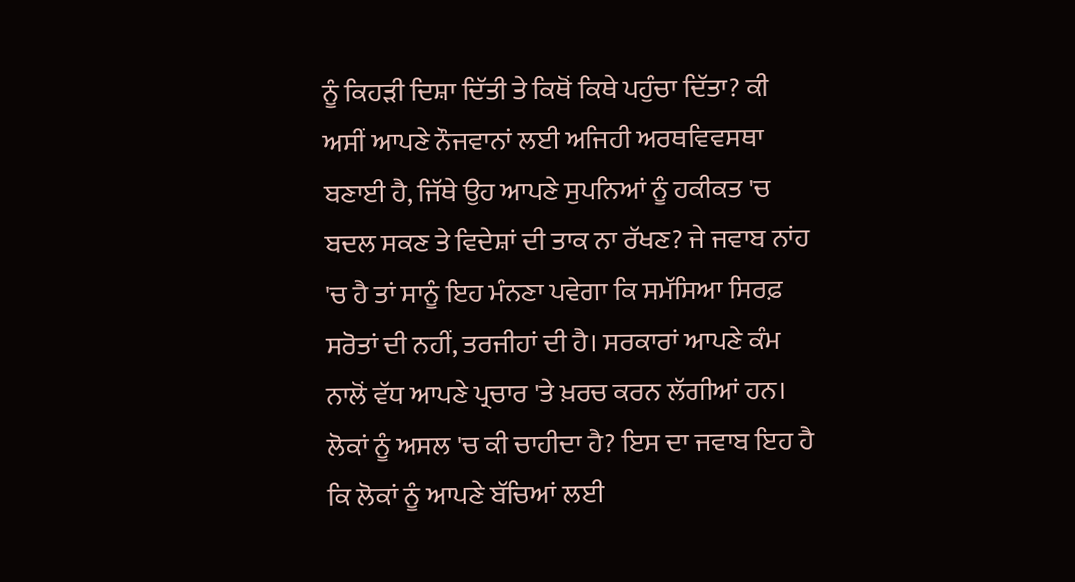ਨੂੰ ਕਿਹੜੀ ਦਿਸ਼ਾ ਦਿੱਤੀ ਤੇ ਕਿਥੋਂ ਕਿਥੇ ਪਹੁੰਚਾ ਦਿੱਤਾ? ਕੀ ਅਸੀਂ ਆਪਣੇ ਨੌਜਵਾਨਾਂ ਲਈ ਅਜਿਹੀ ਅਰਥਵਿਵਸਥਾ ਬਣਾਈ ਹੈ, ਜਿੱਥੇ ਉਹ ਆਪਣੇ ਸੁਪਨਿਆਂ ਨੂੰ ਹਕੀਕਤ 'ਚ ਬਦਲ ਸਕਣ ਤੇ ਵਿਦੇਸ਼ਾਂ ਦੀ ਤਾਕ ਨਾ ਰੱਖਣ? ਜੇ ਜਵਾਬ ਨਾਂਹ 'ਚ ਹੈ ਤਾਂ ਸਾਨੂੰ ਇਹ ਮੰਨਣਾ ਪਵੇਗਾ ਕਿ ਸਮੱਸਿਆ ਸਿਰਫ਼ ਸਰੋਤਾਂ ਦੀ ਨਹੀਂ, ਤਰਜੀਹਾਂ ਦੀ ਹੈ। ਸਰਕਾਰਾਂ ਆਪਣੇ ਕੰਮ ਨਾਲੋਂ ਵੱਧ ਆਪਣੇ ਪ੍ਰਚਾਰ 'ਤੇ ਖ਼ਰਚ ਕਰਨ ਲੱਗੀਆਂ ਹਨ। ਲੋਕਾਂ ਨੂੰ ਅਸਲ 'ਚ ਕੀ ਚਾਹੀਦਾ ਹੈ? ਇਸ ਦਾ ਜਵਾਬ ਇਹ ਹੈ ਕਿ ਲੋਕਾਂ ਨੂੰ ਆਪਣੇ ਬੱਚਿਆਂ ਲਈ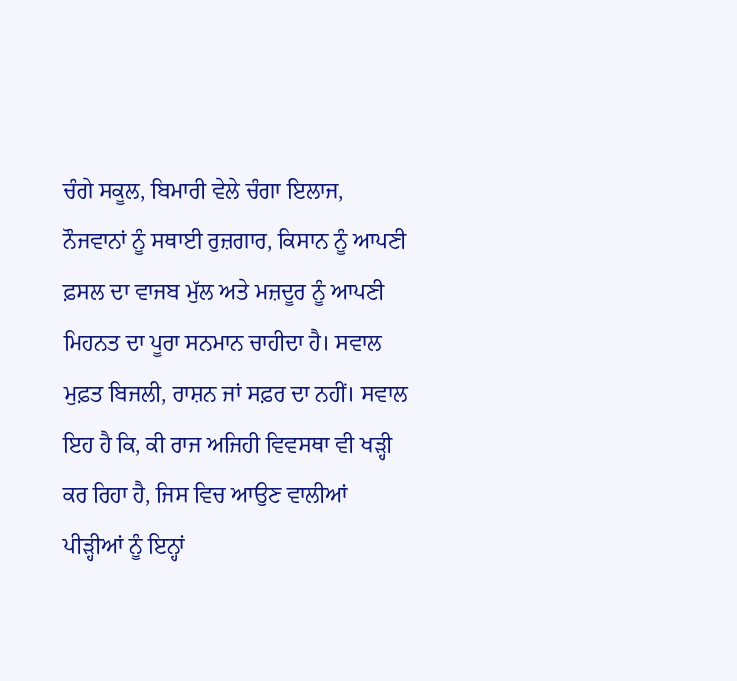ਚੰਗੇ ਸਕੂਲ, ਬਿਮਾਰੀ ਵੇਲੇ ਚੰਗਾ ਇਲਾਜ, ਨੌਜਵਾਨਾਂ ਨੂੰ ਸਥਾਈ ਰੁਜ਼ਗਾਰ, ਕਿਸਾਨ ਨੂੰ ਆਪਣੀ ਫ਼ਸਲ ਦਾ ਵਾਜਬ ਮੁੱਲ ਅਤੇ ਮਜ਼ਦੂਰ ਨੂੰ ਆਪਣੀ ਮਿਹਨਤ ਦਾ ਪੂਰਾ ਸਨਮਾਨ ਚਾਹੀਦਾ ਹੈ। ਸਵਾਲ ਮੁਫ਼ਤ ਬਿਜਲੀ, ਰਾਸ਼ਨ ਜਾਂ ਸਫ਼ਰ ਦਾ ਨਹੀਂ। ਸਵਾਲ ਇਹ ਹੈ ਕਿ, ਕੀ ਰਾਜ ਅਜਿਹੀ ਵਿਵਸਥਾ ਵੀ ਖੜ੍ਹੀ ਕਰ ਰਿਹਾ ਹੈ, ਜਿਸ ਵਿਚ ਆਉਣ ਵਾਲੀਆਂ ਪੀੜ੍ਹੀਆਂ ਨੂੰ ਇਨ੍ਹਾਂ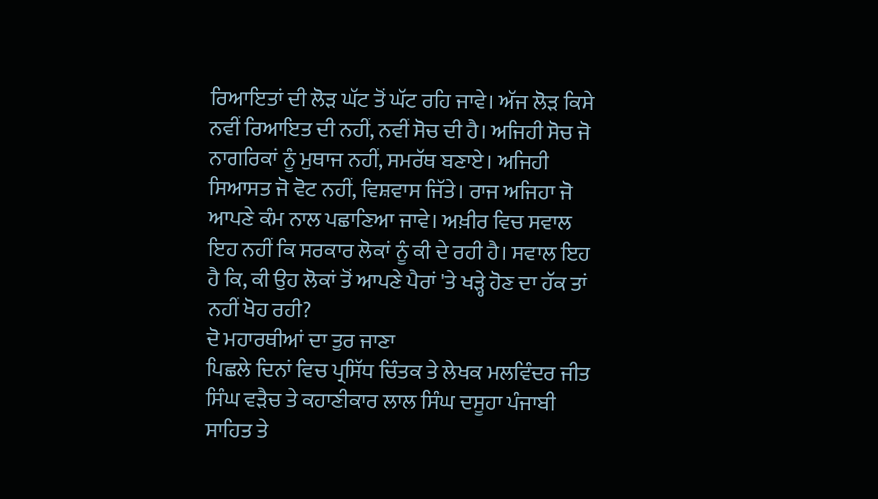ਰਿਆਇਤਾਂ ਦੀ ਲੋੜ ਘੱਟ ਤੋਂ ਘੱਟ ਰਹਿ ਜਾਵੇ। ਅੱਜ ਲੋੜ ਕਿਸੇ ਨਵੀਂ ਰਿਆਇਤ ਦੀ ਨਹੀਂ, ਨਵੀਂ ਸੋਚ ਦੀ ਹੈ। ਅਜਿਹੀ ਸੋਚ ਜੋ ਨਾਗਰਿਕਾਂ ਨੂੰ ਮੁਥਾਜ ਨਹੀਂ, ਸਮਰੱਥ ਬਣਾਏ। ਅਜਿਹੀ ਸਿਆਸਤ ਜੋ ਵੋਟ ਨਹੀਂ, ਵਿਸ਼ਵਾਸ ਜਿੱਤੇ। ਰਾਜ ਅਜਿਹਾ ਜੋ ਆਪਣੇ ਕੰਮ ਨਾਲ ਪਛਾਣਿਆ ਜਾਵੇ। ਅਖ਼ੀਰ ਵਿਚ ਸਵਾਲ ਇਹ ਨਹੀਂ ਕਿ ਸਰਕਾਰ ਲੋਕਾਂ ਨੂੰ ਕੀ ਦੇ ਰਹੀ ਹੈ। ਸਵਾਲ ਇਹ ਹੈ ਕਿ, ਕੀ ਉਹ ਲੋਕਾਂ ਤੋਂ ਆਪਣੇ ਪੈਰਾਂ 'ਤੇ ਖੜ੍ਹੇ ਹੋਣ ਦਾ ਹੱਕ ਤਾਂ ਨਹੀਂ ਖੋਹ ਰਹੀ?
ਦੋ ਮਹਾਰਥੀਆਂ ਦਾ ਤੁਰ ਜਾਣਾ
ਪਿਛਲੇ ਦਿਨਾਂ ਵਿਚ ਪ੍ਰਸਿੱਧ ਚਿੰਤਕ ਤੇ ਲੇਖਕ ਮਲਵਿੰਦਰ ਜੀਤ ਸਿੰਘ ਵੜੈਚ ਤੇ ਕਹਾਣੀਕਾਰ ਲਾਲ ਸਿੰਘ ਦਸੂਹਾ ਪੰਜਾਬੀ ਸਾਹਿਤ ਤੇ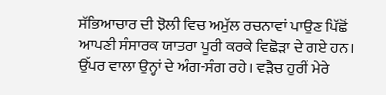ਸੱਭਿਆਚਾਰ ਦੀ ਝੋਲੀ ਵਿਚ ਅਮੁੱਲ ਰਚਨਾਵਾਂ ਪਾਉਣ ਪਿੱਛੋਂ ਆਪਣੀ ਸੰਸਾਰਕ ਯਾਤਰਾ ਪੂਰੀ ਕਰਕੇ ਵਿਛੋੜਾ ਦੇ ਗਏ ਹਨ। ਉੱਪਰ ਵਾਲਾ ਉਨ੍ਹਾਂ ਦੇ ਅੰਗ-ਸੰਗ ਰਹੇ। ਵੜੈਚ ਹੁਰੀਂ ਮੇਰੇ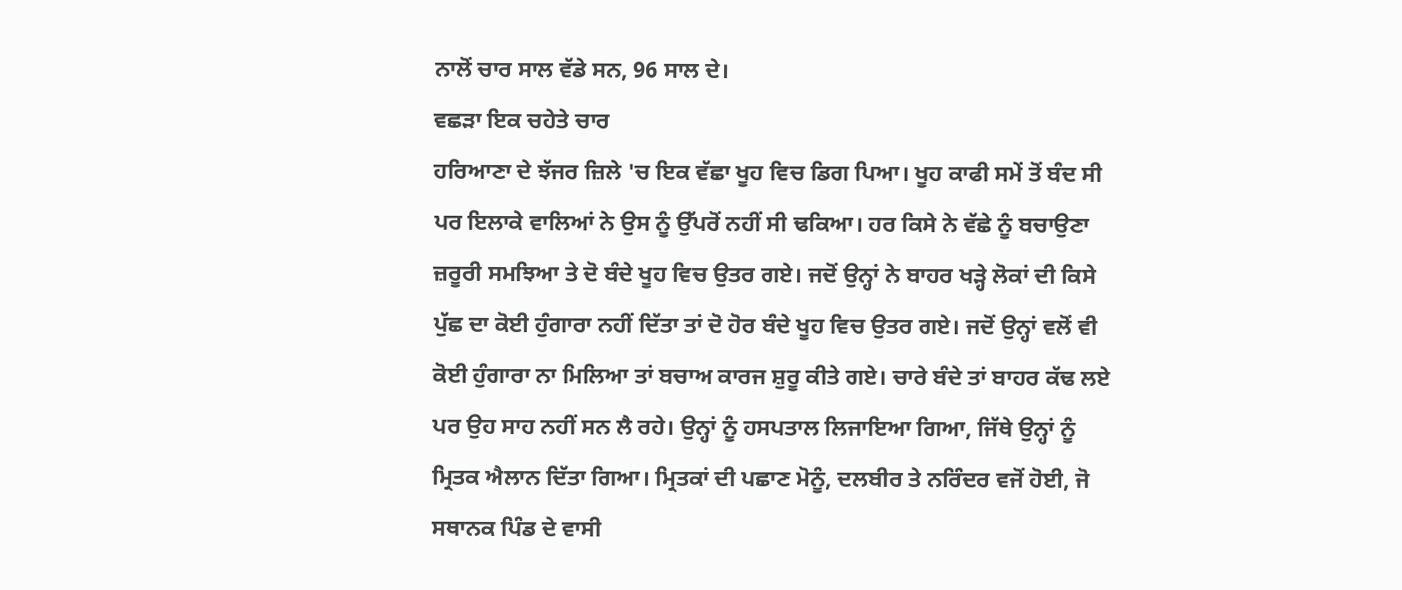ਨਾਲੋਂ ਚਾਰ ਸਾਲ ਵੱਡੇ ਸਨ, 96 ਸਾਲ ਦੇ।
ਵਛੜਾ ਇਕ ਚਹੇਤੇ ਚਾਰ
ਹਰਿਆਣਾ ਦੇ ਝੱਜਰ ਜ਼ਿਲੇ 'ਚ ਇਕ ਵੱਛਾ ਖੂਹ ਵਿਚ ਡਿਗ ਪਿਆ। ਖੂਹ ਕਾਫੀ ਸਮੇਂ ਤੋਂ ਬੰਦ ਸੀ ਪਰ ਇਲਾਕੇ ਵਾਲਿਆਂ ਨੇ ਉਸ ਨੂੰ ਉੱਪਰੋਂ ਨਹੀਂ ਸੀ ਢਕਿਆ। ਹਰ ਕਿਸੇ ਨੇ ਵੱਛੇ ਨੂੰ ਬਚਾਉਣਾ ਜ਼ਰੂਰੀ ਸਮਝਿਆ ਤੇ ਦੋ ਬੰਦੇ ਖੂਹ ਵਿਚ ਉਤਰ ਗਏ। ਜਦੋਂ ਉਨ੍ਹਾਂ ਨੇ ਬਾਹਰ ਖੜ੍ਹੇ ਲੋਕਾਂ ਦੀ ਕਿਸੇ ਪੁੱਛ ਦਾ ਕੋਈ ਹੁੰਗਾਰਾ ਨਹੀਂ ਦਿੱਤਾ ਤਾਂ ਦੋ ਹੋਰ ਬੰਦੇ ਖੂਹ ਵਿਚ ਉਤਰ ਗਏ। ਜਦੋਂ ਉਨ੍ਹਾਂ ਵਲੋਂ ਵੀ ਕੋਈ ਹੁੰਗਾਰਾ ਨਾ ਮਿਲਿਆ ਤਾਂ ਬਚਾਅ ਕਾਰਜ ਸ਼ੁਰੂ ਕੀਤੇ ਗਏ। ਚਾਰੇ ਬੰਦੇ ਤਾਂ ਬਾਹਰ ਕੱਢ ਲਏ ਪਰ ਉਹ ਸਾਹ ਨਹੀਂ ਸਨ ਲੈ ਰਹੇ। ਉਨ੍ਹਾਂ ਨੂੰ ਹਸਪਤਾਲ ਲਿਜਾਇਆ ਗਿਆ, ਜਿੱਥੇ ਉਨ੍ਹਾਂ ਨੂੰ ਮ੍ਰਿਤਕ ਐਲਾਨ ਦਿੱਤਾ ਗਿਆ। ਮ੍ਰਿਤਕਾਂ ਦੀ ਪਛਾਣ ਮੋਨੂੰ, ਦਲਬੀਰ ਤੇ ਨਰਿੰਦਰ ਵਜੋਂ ਹੋਈ, ਜੋ ਸਥਾਨਕ ਪਿੰਡ ਦੇ ਵਾਸੀ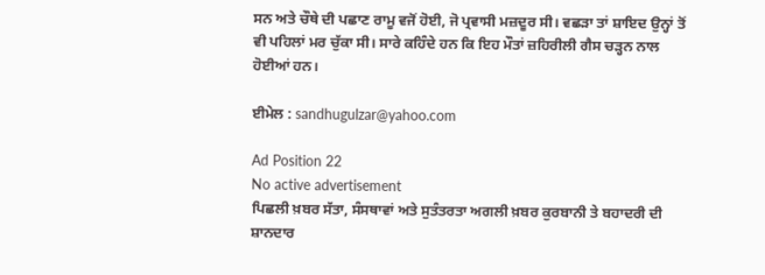ਸਨ ਅਤੇ ਚੌਥੇ ਦੀ ਪਛਾਣ ਰਾਮੂ ਵਜੋਂ ਹੋਈ, ਜੋ ਪ੍ਰਵਾਸੀ ਮਜ਼ਦੂਰ ਸੀ। ਵਛੜਾ ਤਾਂ ਸ਼ਾਇਦ ਉਨ੍ਹਾਂ ਤੋਂ ਵੀ ਪਹਿਲਾਂ ਮਰ ਚੁੱਕਾ ਸੀ। ਸਾਰੇ ਕਹਿੰਦੇ ਹਨ ਕਿ ਇਹ ਮੌਤਾਂ ਜ਼ਹਿਰੀਲੀ ਗੈਸ ਚੜ੍ਹਨ ਨਾਲ ਹੋਈਆਂ ਹਨ।

ਈਮੇਲ : sandhugulzar@yahoo.com

Ad Position 22
No active advertisement
ਪਿਛਲੀ ਖ਼ਬਰ ਸੱਤਾ, ਸੰਸਥਾਵਾਂ ਅਤੇ ਸੁਤੰਤਰਤਾ ਅਗਲੀ ਖ਼ਬਰ ਕੁਰਬਾਨੀ ਤੇ ਬਹਾਦਰੀ ਦੀ ਸ਼ਾਨਦਾਰ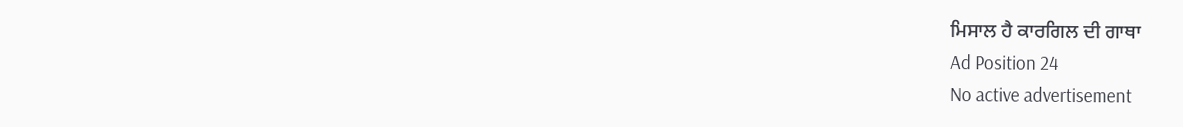ਮਿਸਾਲ ਹੈ ਕਾਰਗਿਲ ਦੀ ਗਾਥਾ
Ad Position 24
No active advertisement